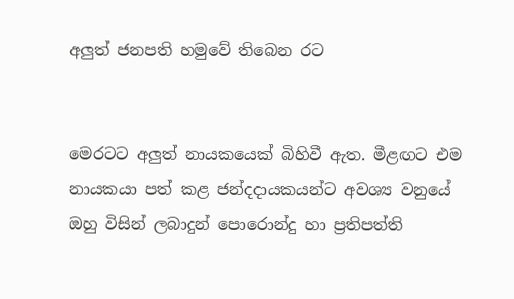අලුත් ජනපති හමුවේ තිබෙන රට


මෙරටට අලුත් නායකයෙක් බිහිවී ඇත. මීළඟට එම නායකයා පත් කළ ජන්දදායකයන්ට අවශ්‍ය වනුයේ ඔහු විසින් ලබාදුන් පොරොන්දු හා ප්‍රතිපත්ති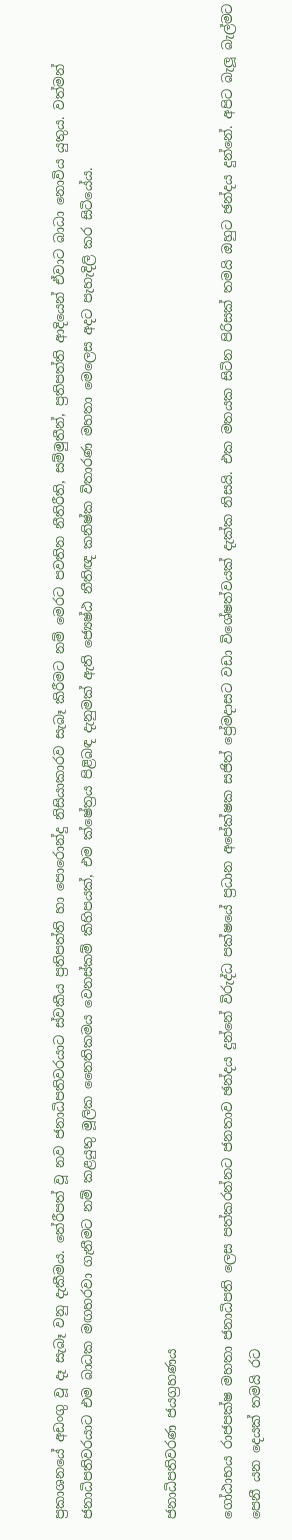ප්‍රකාශනයේ අඩංගු වූ දෑ සැබෑ වනු දැකීමය. තේරීපත් වූ නව ජනාධිපතිවරයාට ස්වකීය ප්‍රතිපත්ති හා පොරොන්දු නිසියාකාරව සැබෑ කිරීමට නම් මෙරට පවතින නීතිරීති, සම්මුතීන්, ප්‍රතිපත්ති ආදියෙන් ඒවාට බාධා නොවිය යුතුය. වත්මන් ජනාධිපතිවරයාට එම බාධක මඟහරවා ගැනීමට නම් කළයුතු මූලික නෛතිකමය වෙනස්කම් කිහිපයක්, එම ක්ෂේත්‍රය පිළිබඳ දැනුමක් ඇති ජ්‍යෙෂ්ඨ නීතිඥ කනිෂ්ක විතාරණ මහතා මෙලෙස අදට පැහැදිලි කර සිටියේය.


ජනාධිපතිවරණ ජයග්‍රහණය

ගෝඨාභය රාජපක්ෂ මහතා ජනාධිපති ලෙස පත්කරන්නට ජනතාව ඡන්දය දුන්නේ විරුද්ධ පක්ෂයේ ප්‍රධාන අපේක්ෂක සජිත් ප්‍රේමදාසට වඩා විශේෂත්වයක් දැක්ක නිසයි. එක මතයක සිටින පිරිසක් තමයි ඔහුට ඡන්දය දුන්නේ. අපිට බැලූ බැල්මට පෙනී යන දෙයක් තමයි රට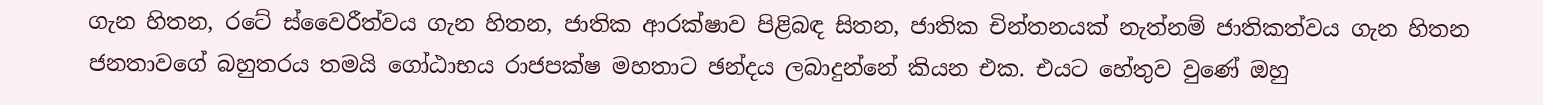ගැන හිතන, රටේ ස්වෛරීත්වය ගැන හිතන, ජාතික ආරක්ෂාව පිළිබඳ සිතන, ජාතික චින්තනයක් නැත්නම් ජාතිකත්වය ගැන හිතන ජනතාවගේ බහුතරය තමයි ගෝඨාභය රාජපක්ෂ මහතාට ඡන්දය ලබාදුන්නේ කියන එක. එයට හේතුව වුණේ ඔහු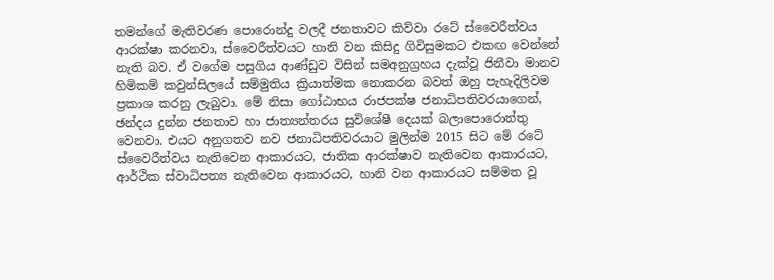තමන්ගේ මැතිවරණ පොරොන්දු වලදී ජනතාවට කිව්වා රටේ ස්වෛරීත්වය ආරක්ෂා කරනවා, ස්වෛරීත්වයට හානි වන කිසිදු ගිවිසුමකට එකඟ වෙන්නේ නැති බව. ඒ වගේම පසුගිය ආණ්ඩුව විසින් සමඅනුග්‍රහය දැක්වූ ජිනීවා මානව හිමිකම් කවුන්සිලයේ සම්මුතිය ක්‍රියාත්මක නොකරන බවත් ඔහු පැහැදිලිවම ප්‍රකාශ කරනු ලැබුවා. මේ නිසා ගෝඨාභය රාජපක්ෂ ජනාධිපතිවරයාගෙන්, ඡන්දය දුන්න ජනතාව හා ජාත්‍යන්තරය සුවිශේෂී දෙයක් බලාපොරොත්තු වෙනවා. එයට අනුගතව නව ජනාධිපතිවරයාට මුලින්ම 2015 සිට මේ රටේ ස්වෛරීත්වය නැතිවෙන ආකාරයට, ජාතික ආරක්ෂාව නැතිවෙන ආකාරයට, ආර්ථික ස්වාධිපත්‍ය නැතිවෙන ආකාරයට, හානි වන ආකාරයට සම්මත වූ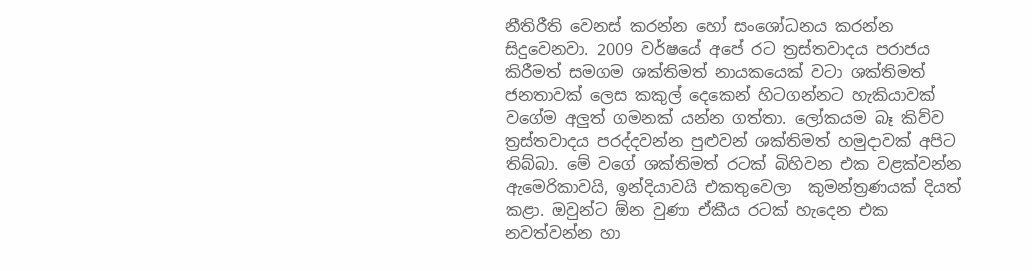නීතිරීති වෙනස් කරන්න හෝ සංශෝධනය කරන්න සිදුවෙනවා. 2009 වර්ෂයේ අපේ රට ත්‍රස්තවාදය පරාජය කිරීමත් සමගම ශක්තිමත් නායකයෙක් වටා ශක්තිමත් ජනතාවක් ලෙස කකුල් දෙකෙන් හිටගන්නට හැකියාවක් වගේම අලුත් ගමනක් යන්න ගත්තා. ලෝකයම බෑ කිව්ව ත්‍රස්තවාදය පරද්දවන්න පුළුවන් ශක්තිමත් හමුදාවක් අපිට තිබ්බා. මේ වගේ ශක්තිමත් රටක් බිහිවන එක වළක්වන්න ඇමෙරිකාවයි, ඉන්දියාවයි එකතුවෙලා  කුමන්ත්‍රණයක් දියත් කළා. ඔවුන්ට ඕන වුණා ඒකීය රටක් හැදෙන එක නවත්වන්න හා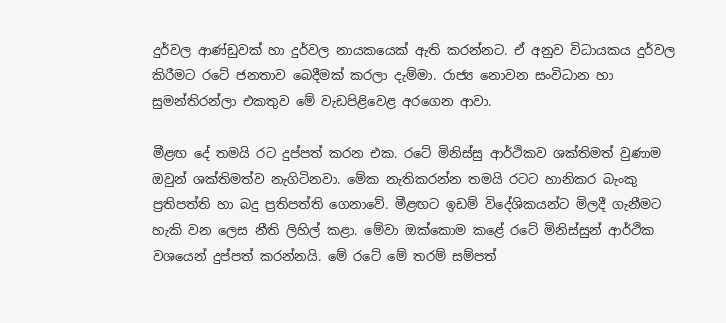දුර්වල ආණ්ඩුවක් හා දුර්වල නායකයෙක් ඇති කරන්නට. ඒ අනුව විධායකය දුර්වල කිරීමට රටේ ජනතාව බෙදීමක් කරලා දැම්මා. රාජ්‍ය නොවන සංවිධාන හා සුමන්තිරන්ලා එකතුව මේ වැඩපිළිවෙළ අරගෙන ආවා.

මීළඟ දේ තමයි රට දුප්පත් කරන එක. රටේ මිනිස්සු ආර්ථිකව ශක්තිමත් වුණාම ඔවුන් ශක්තිමත්ව නැගිටිනවා. මේක නැතිකරන්න තමයි රටට හානිකර බැංකු ප්‍රතිපත්ති හා බදු ප්‍රතිපත්ති ගෙනාවේ. මීළඟට ඉඩම් විදේශිකයන්ට මිලදී ගැනීමට හැකි වන ලෙස නීති ලිහිල් කළා. මේවා ඔක්කොම කළේ රටේ මිනිස්සුන් ආර්ථික වශයෙන් දුප්පත් කරන්නයි. මේ රටේ මේ තරම් සම්පත්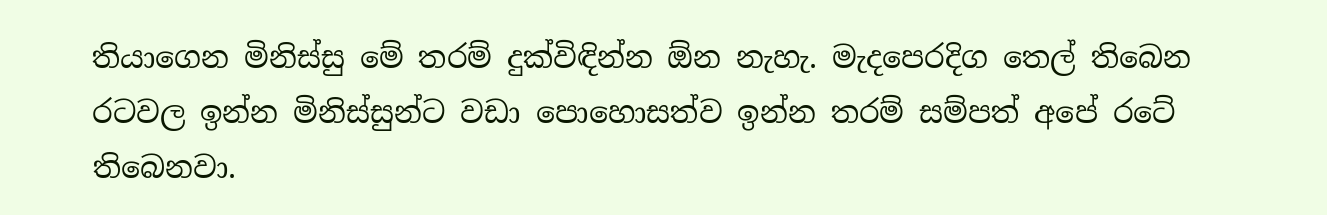තියාගෙන මිනිස්සු මේ තරම් දුක්විඳින්න ඕන නැහැ. මැදපෙරදිග තෙල් තිබෙන රටවල ඉන්න මිනිස්සුන්ට වඩා පොහොසත්ව ඉන්න තරම් සම්පත් අපේ රටේ තිබෙනවා.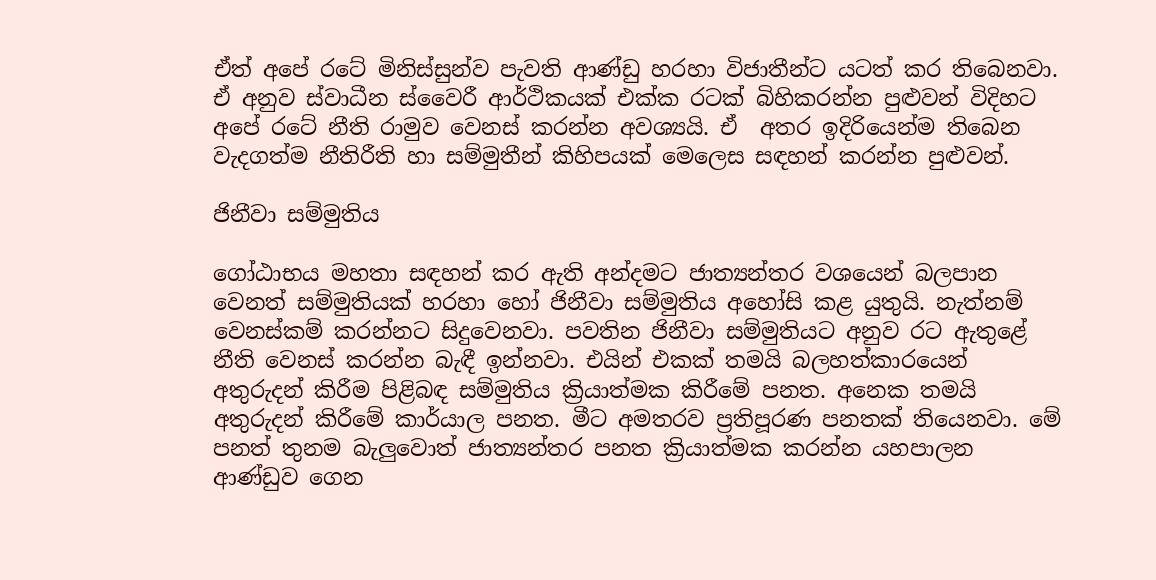ඒත් අපේ රටේ මිනිස්සුන්ව පැවති ආණ්ඩු හරහා විජාතීන්ට යටත් කර තිබෙනවා. ඒ අනුව ස්වාධීන ස්වෛරී ආර්ථිකයක් එක්ක රටක් බිහිකරන්න පුළුවන් විදිහට අපේ රටේ නීති රාමුව වෙනස් කරන්න අවශ්‍යයි. ඒ  අතර ඉදිරියෙන්ම තිබෙන වැදගත්ම නීතිරීති හා සම්මුතීන් කිහිපයක් මෙලෙස සඳහන් කරන්න පුළුවන්.

ජිනීවා සම්මුතිය

ගෝඨාභය මහතා සඳහන් කර ඇති අන්දමට ජාත්‍යන්තර වශයෙන් බලපාන වෙනත් සම්මුතියක් හරහා හෝ ජිනීවා සම්මුතිය අහෝසි කළ යුතුයි. නැත්නම් වෙනස්කම් කරන්නට සිදුවෙනවා. පවතින ජිනීවා සම්මුතියට අනුව රට ඇතුළේ නීති වෙනස් කරන්න බැඳී ඉන්නවා. එයින් එකක් තමයි බලහත්කාරයෙන් අතුරුදන් කිරීම පිළිබඳ සම්මුතිය ක්‍රියාත්මක කිරීමේ පනත. අනෙක තමයි අතුරුදන් කිරීමේ කාර්යාල පනත. මීට අමතරව ප්‍රතිපූරණ පනතක් තියෙනවා. මේ පනත් තුනම බැලුවොත් ජාත්‍යන්තර පනත ක්‍රියාත්මක කරන්න යහපාලන ආණ්ඩුව ගෙන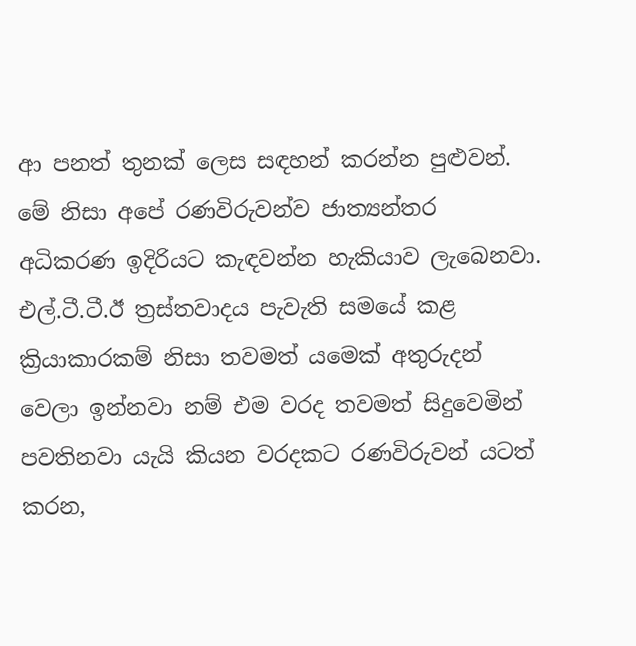ආ පනත් තුනක් ලෙස සඳහන් කරන්න පුළුවන්. මේ නිසා අපේ රණවිරුවන්ව ජාත්‍යන්තර අධිකරණ ඉදිරියට කැඳවන්න හැකියාව ලැබෙනවා. එල්.ටී.ටී.ඊ ත්‍රස්තවාදය පැවැති සමයේ කළ ක්‍රියාකාරකම් නිසා තවමත් යමෙක් අතුරුදන් වෙලා ඉන්නවා නම් එම වරද තවමත් සිදුවෙමින් පවතිනවා යැයි කියන වරදකට රණවිරුවන් යටත් කරන,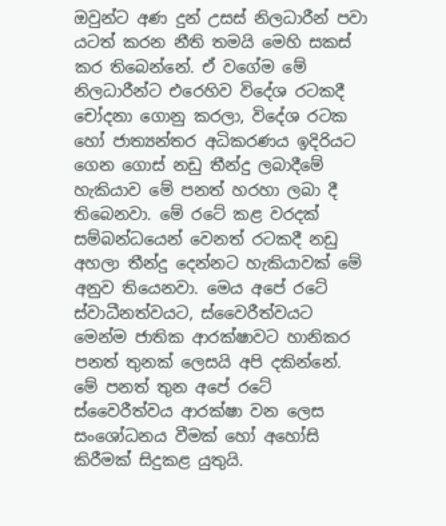ඔවුන්ට අණ දුන් උසස් නිලධාරීන් පවා යටත් කරන නීති තමයි මෙහි සකස් කර තිබෙන්නේ. ඒ වගේම මේ නිලධාරීන්ට එරෙහිව විදේශ රටකදී චෝදනා ගොනු කරලා, විදේශ රටක හෝ ජාත්‍යන්තර අධිකරණය ඉදිරියට ගෙන ගොස් නඩු තීන්දු ලබාදීමේ හැකියාව මේ පනත් හරහා ලබා දී තිබෙනවා. මේ රටේ කළ වරදක් සම්බන්ධයෙන් වෙනත් රටකදී නඩු අහලා තීන්දු දෙන්නට හැකියාවක් මේ අනුව තියෙනවා. මෙය අපේ රටේ ස්වාධීනත්වයට, ස්වෛරීත්වයට මෙන්ම ජාතික ආරක්ෂාවට හානිකර පනත් තුනක් ලෙසයි අපි දකින්නේ. මේ පනත් තුන අපේ රටේ ස්වෛරීත්වය ආරක්ෂා වන ලෙස සංශෝධනය වීමක් හෝ අහෝසි කිරීමක් සිදුකළ යුතුයි.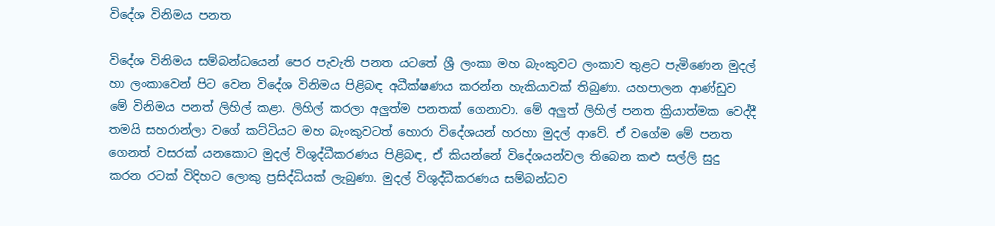විදේශ විනිමය පනත

විදේශ විනිමය සම්බන්ධයෙන් පෙර පැවැති පනත යටතේ ශ්‍රී ලංකා මහ බැංකුවට ලංකාව තුළට පැමිණෙන මුදල් හා ලංකාවෙන් පිට වෙන විදේශ විනිමය පිළිබඳ අධීක්ෂණය කරන්න හැකියාවක් තිබුණා. යහපාලන ආණ්ඩුව මේ විනිමය පනත් ලිහිල් කළා. ලිහිල් කරලා අලුත්ම පනතක් ගෙනාවා. මේ අලුත් ලිහිල් පනත ක්‍රියාත්මක වෙද්දී තමයි සහරාන්ලා වගේ කට්ටියට මහ බැංකුවටත් හොරා විදේශයන් හරහා මුදල් ආවේ. ඒ වගේම මේ පනත ගෙනත් වසරක් යනකොට මුදල් විශුද්ධීකරණය පිළිබඳ, ඒ කියන්නේ විදේශයන්වල තිබෙන කළු සල්ලි සුදු කරන රටක් විදිහට ලොකු ප්‍රසිද්ධියක් ලැබුණා. මුදල් විශුද්ධීකරණය සම්බන්ධව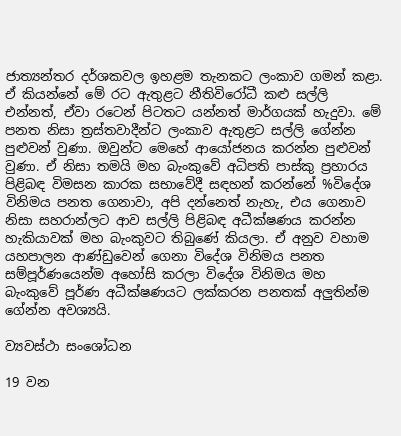ජාත්‍යන්තර දර්ශකවල ඉහළම තැනකට ලංකාව ගමන් කළා. ඒ කියන්නේ මේ රට ඇතුළට නීතිවිරෝධී කළු සල්ලි එන්නත්, ඒවා රටෙන් පිටතට යන්නත් මාර්ගයක් හැදුවා. මේ පනත නිසා ත්‍රස්තවාදීන්ට ලංකාව ඇතුළට සල්ලි ගේන්න පුළුවන් වුණා. ඔවුන්ට මෙහේ ආයෝජනය කරන්න පුළුවන් වුණා. ඒ නිසා තමයි මහ බැංකුවේ අධිපති පාස්කු ප්‍රහාරය පිළිබඳ විමසන කාරක සභාවේදී සඳහන් කරන්නේ %විදේශ විනිමය පනත ගෙනාවා, අපි දන්නෙත් නැහැ, එය ගෙනාව නිසා සහරාන්ලට ආව සල්ලි පිළිබඳ අධීක්ෂණය කරන්න හැකියාවක් මහ බැංකුවට තිබුණේ කියලා. ඒ අනුව වහාම යහපාලන ආණ්ඩුවෙන් ගෙනා විදේශ විනිමය පනත සම්පූර්ණයෙන්ම අහෝසි කරලා විදේශ විනිමය මහ බැංකුවේ පූර්ණ අධීක්ෂණයට ලක්කරන පනතක් අලුතින්ම ගේන්න අවශ්‍යයි.

ව්‍යවස්ථා සංශෝධන

19 වන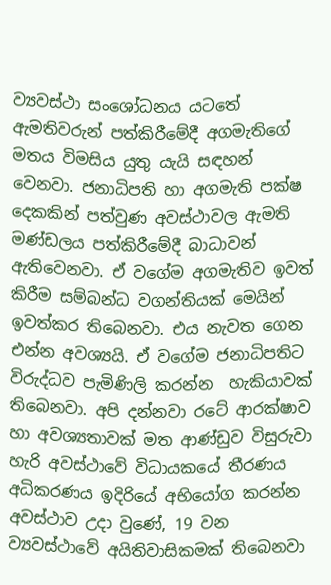ව්‍යවස්ථා සංශෝධනය යටතේ ඇමතිවරුන් පත්කිරීමේදී අගමැතිගේ මතය විමසිය යුතු යැයි සඳහන් වෙනවා. ජනාධිපති හා අගමැති පක්ෂ දෙකකින් පත්වුණ අවස්ථාවල ඇමති මණ්ඩලය පත්කිරීමේදී බාධාවන් ඇතිවෙනවා. ඒ වගේම අගමැතිව ඉවත් කිරීම සම්බන්ධ වගන්තියක් මෙයින් ඉවත්කර තිබෙනවා. එය නැවත ගෙන එන්න අවශ්‍යයි. ඒ වගේම ජනාධිපතිට විරුද්ධව පැමිණිලි කරන්න  හැකියාවක් තිබෙනවා. අපි දන්නවා රටේ ආරක්ෂාව හා අවශ්‍යතාවක් මත ආණ්ඩුව විසුරුවා හැරි අවස්ථාවේ විධායකයේ තීරණය අධිකරණය ඉදිරියේ අභියෝග කරන්න අවස්ථාව උදා වුණේ, 19 වන ව්‍යවස්ථාවේ අයිතිවාසිකමක් තිබෙනවා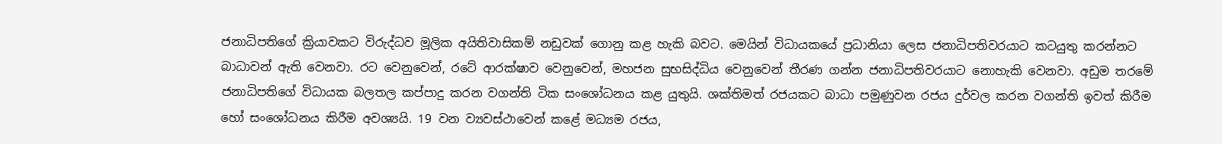ජනාධිපතිගේ ක්‍රියාවකට විරුද්ධව මූලික අයිතිවාසිකම් නඩුවක් ගොනු කළ හැකි බවට. මෙයින් විධායකයේ ප්‍රධානියා ලෙස ජනාධිපතිවරයාට කටයුතු කරන්නට බාධාවන් ඇති වෙනවා. රට වෙනුවෙන්, රටේ ආරක්ෂාව වෙනුවෙන්, මහජන සුභසිද්ධිය වෙනුවෙන් තීරණ ගන්න ජනාධිපතිවරයාට නොහැකි වෙනවා. අඩුම තරමේ ජනාධිපතිගේ විධායක බලතල කප්පාදු කරන වගන්ති ටික සංශෝධනය කළ යුතුයි. ශක්තිමත් රජයකට බාධා පමුණුවන රජය දුර්වල කරන වගන්ති ඉවත් කිරීම හෝ සංශෝධනය කිරීම අවශ්‍යයි. 19 වන ව්‍යවස්ථාවෙන් කළේ මධ්‍යම රජය,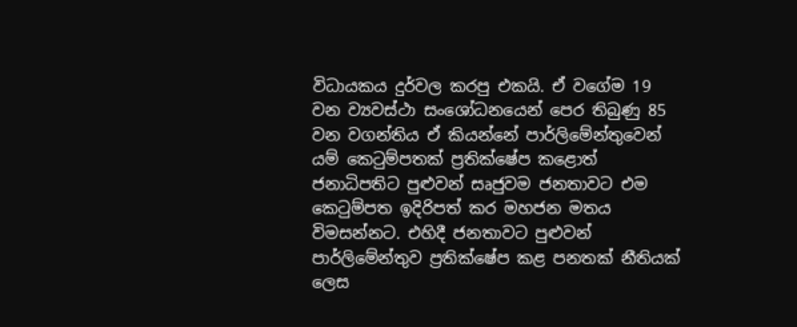විධායකය දුර්වල කරපු එකයි. ඒ වගේම 19 වන ව්‍යවස්ථා සංශෝධනයෙන් පෙර තිබුණු 85 වන වගන්තිය ඒ කියන්නේ පාර්ලිමේන්තුවෙන් යම් කෙටුම්පතක් ප්‍රතික්ෂේප කළොත් ජනාධිපතිට පුළුවන් සෘජුවම ජනතාවට එම කෙටුම්පත ඉදිරිපත් කර මහජන මතය විමසන්නට. එහිදී ජනතාවට පුළුවන් පාර්ලිමේන්තුව ප්‍රතික්ෂේප කළ පනතක් නීතියක් ලෙස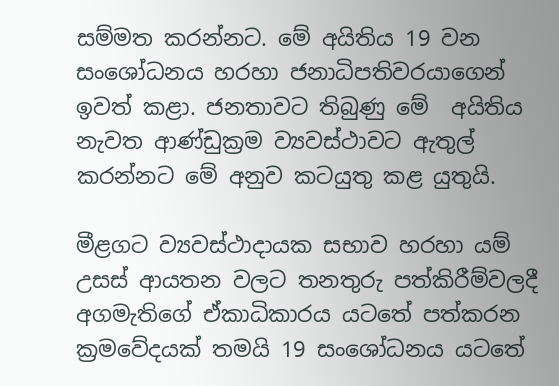සම්මත කරන්නට. මේ අයිතිය 19 වන සංශෝධනය හරහා ජනාධිපතිවරයාගෙන් ඉවත් කළා. ජනතාවට තිබුණු මේ  අයිතිය නැවත ආණ්ඩුක්‍රම ව්‍යවස්ථාවට ඇතුල් කරන්නට මේ අනුව කටයුතු කළ යුතුයි.

මීළගට ව්‍යවස්ථාදායක සභාව හරහා යම් උසස් ආයතන වලට තනතුරු පත්කිරීම්වලදී අගමැතිගේ ඒකාධිකාරය යටතේ පත්කරන ක්‍රමවේදයක් තමයි 19 සංශෝධනය යටතේ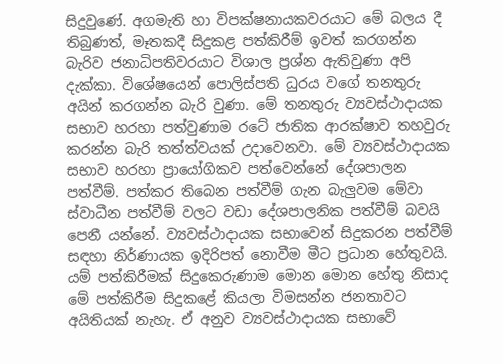සිදුවුණේ. අගමැති හා විපක්ෂනායකවරයාට මේ බලය දී තිබුණත්, මෑතකදී සිදුකළ පත්කිරීම් ඉවත් කරගන්න බැරිව ජනාධිපතිවරයාට විශාල ප්‍රශ්න ඇතිවුණා අපි දැක්කා. විශේෂයෙන් පොලිස්පති ධුරය වගේ තනතුරු අයින් කරගන්න බැරි වුණා. මේ තනතුරු ව්‍යවස්ථාදායක සභාව හරහා පත්වුණාම රටේ ජාතික ආරක්ෂාව තහවුරු කරන්න බැරි තත්ත්වයක් උදාවෙනවා. මේ ව්‍යවස්ථාදායක සභාව හරහා ප්‍රායෝගිකව පත්වෙන්නේ දේශපාලන පත්වීම්. පත්කර තිබෙන පත්වීම් ගැන බැලුවම මේවා ස්වාධීන පත්වීම් වලට වඩා දේශපාලනික පත්වීම් බවයි පෙනී යන්නේ. ව්‍යවස්ථාදායක සභාවෙන් සිදුකරන පත්වීම් සඳහා නිර්ණායක ඉදිරිපත් නොවීම මීට ප්‍රධාන හේතුවයි. යම් පත්කිරීමක් සිදුකෙරුණාම මොන මොන හේතු නිසාද මේ පත්කිරීම සිදුකළේ කියලා විමසන්න ජනතාවට අයිතියක් නැහැ. ඒ අනුව ව්‍යවස්ථාදායක සභාවේ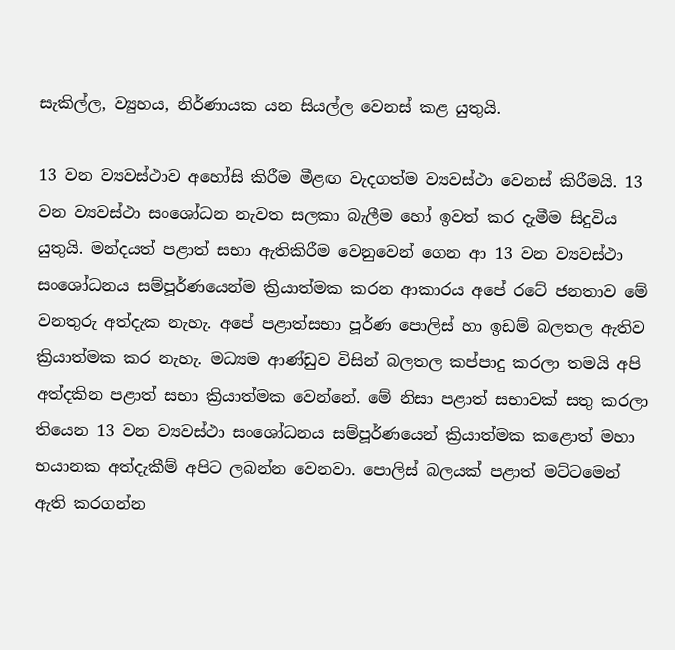සැකිල්ල, ව්‍යුහය, නිර්ණායක යන සියල්ල වෙනස් කළ යුතුයි.

13 වන ව්‍යවස්ථාව අහෝසි කිරීම මීළඟ වැදගත්ම ව්‍යවස්ථා වෙනස් කිරීමයි. 13 වන ව්‍යවස්ථා සංශෝධන නැවත සලකා බැලීම හෝ ඉවත් කර දැමීම සිදුවිය යුතුයි. මන්දයත් පළාත් සභා ඇතිකිරීම වෙනුවෙන් ගෙන ආ 13 වන ව්‍යවස්ථා සංශෝධනය සම්පූර්ණයෙන්ම ක්‍රියාත්මක කරන ආකාරය අපේ රටේ ජනතාව මේ වනතුරු අත්දැක නැහැ. අපේ පළාත්සභා පූර්ණ පොලිස් හා ඉඩම් බලතල ඇතිව ක්‍රියාත්මක කර නැහැ. මධ්‍යම ආණ්ඩුව විසින් බලතල කප්පාදු කරලා තමයි අපි අත්දකින පළාත් සභා ක්‍රියාත්මක වෙන්නේ. මේ නිසා පළාත් සභාවක් සතු කරලා තියෙන 13 වන ව්‍යවස්ථා සංශෝධනය සම්පූර්ණයෙන් ක්‍රියාත්මක කළොත් මහා භයානක අත්දැකීම් අපිට ලබන්න වෙනවා. පොලිස් බලයක් පළාත් මට්ටමෙන් ඇති කරගන්න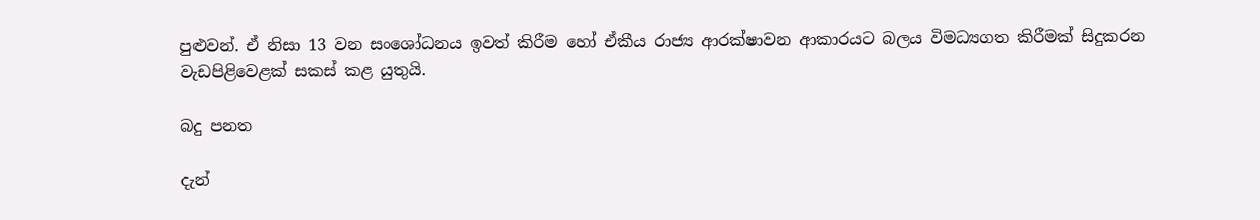පුළුවන්. ඒ නිසා 13 වන සංශෝධනය ඉවත් කිරීම හෝ ඒකීය රාජ්‍ය ආරක්ෂාවන ආකාරයට බලය විමධ්‍යගත කිරීමක් සිදුකරන වැඩපිළිවෙළක් සකස් කළ යුතුයි.

බදු පනත

දැන්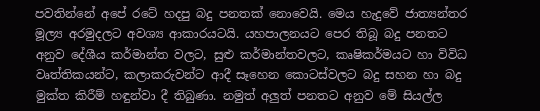පවතින්නේ අපේ රටේ හදපු බදු පනතක් නොවෙයි. මෙය හැදුවේ ජාත්‍යන්තර මූල්‍ය අරමුදලට අවශ්‍ය ආකාරයටයි. යහපාලනයට පෙර තිබූ බදු පනතට අනුව දේශීය කර්මාන්ත වලට, සුළු කර්මාන්තවලට, කෘෂිකර්මයට හා විවිධ වෘත්තිකයන්ට, කලාකරුවන්ට ආදී සෑහෙන කොටස්වලට බදු සහන හා බදු මුක්ත කිරීම් හඳුන්වා දී තිබුණා. නමුත් අලුත් පනතට අනුව මේ සියල්ල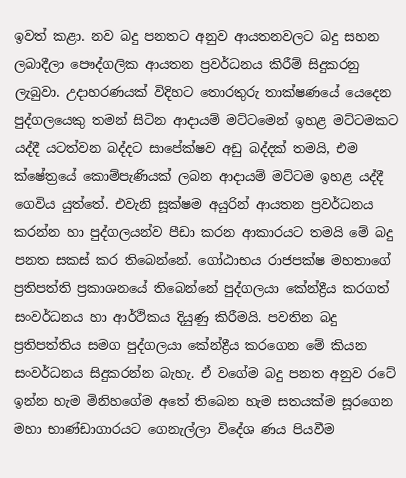ඉවත් කළා. නව බදු පනතට අනුව ආයතනවලට බදු සහන ලබාදීලා පෞද්ගලික ආයතන ප්‍රවර්ධනය කිරීම් සිදුකරනු ලැබුවා. උදාහරණයක් විදිහට තොරතුරු තාක්ෂණයේ යෙදෙන පුද්ගලයෙකු තමන් සිටින ආදායම් මට්ටමෙන් ඉහළ මට්ටමකට යද්දී යටත්වන බද්දට සාපේක්ෂව අඩු බද්දක් තමයි, එම ක්ෂේත්‍රයේ කොම්පැණියක් ලබන ආදායම් මට්ටම ඉහළ යද්දී ගෙවිය යුත්තේ. එවැනි සූක්ෂම අයුරින් ආයතන ප්‍රවර්ධනය කරන්න හා පුද්ගලයන්ව පීඩා කරන ආකාරයට තමයි මේ බදු පනත සකස් කර තිබෙන්නේ. ගෝඨාභය රාජපක්ෂ මහතාගේ ප්‍රතිපත්ති ප්‍රකාශනයේ තිබෙන්නේ පුද්ගලයා කේන්ද්‍රීය කරගත් සංවර්ධනය හා ආර්ථිකය දියුණු කිරීමයි. පවතින බදු ප්‍රතිපත්තිය සමග පුද්ගලයා කේන්ද්‍රීය කරගෙන මේ කියන සංවර්ධනය සිදුකරන්න බැහැ. ඒ වගේම බදු පනත අනුව රටේ ඉන්න හැම මිනිහගේම අතේ තිබෙන හැම සතයක්ම සූරගෙන මහා භාණ්ඩාගාරයට ගෙනැල්ලා විදේශ ණය පියවීම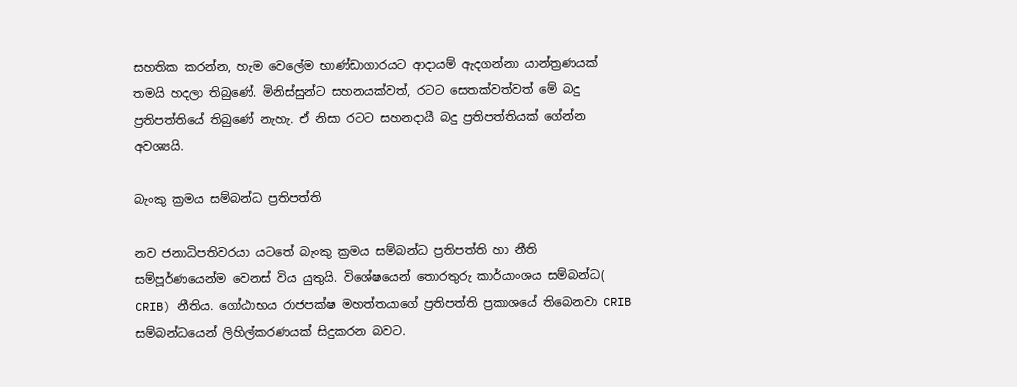සහතික කරන්න, හැම වෙලේම භාණ්ඩාගාරයට ආදායම් ඇදගන්නා යාන්ත්‍රණයක් තමයි හදලා තිබුණේ. මිනිස්සුන්ට සහනයක්වත්, රටට සෙතක්වත්වත් මේ බදු ප්‍රතිපත්තියේ තිබුණේ නැහැ. ඒ නිසා රටට සහනදායී බදු ප්‍රතිපත්තියක් ගේන්න අවශ්‍යයි.

බැංකු ක්‍රමය සම්බන්ධ ප්‍රතිපත්ති

නව ජනාධිපතිවරයා යටතේ බැංකු ක්‍රමය සම්බන්ධ ප්‍රතිපත්ති හා නීති සම්පූර්ණයෙන්ම වෙනස් විය යුතුයි. විශේෂයෙන් තොරතුරු කාර්යාංශය සම්බන්ධ( CRIB) නීතිය. ගෝඨාභය රාජපක්ෂ මහත්තයාගේ ප්‍රතිපත්ති ප්‍රකාශයේ තිබෙනවා CRIB සම්බන්ධයෙන් ලිහිල්කරණයක් සිදුකරන බවට.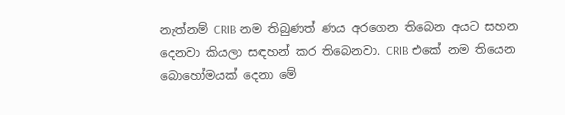නැත්නම් CRIB නම තිබුණත් ණය අරගෙන තිබෙන අයට සහන දෙනවා කියලා සඳහන් කර තිබෙනවා. CRIB එකේ නම තියෙන බොහෝමයක් දෙනා මේ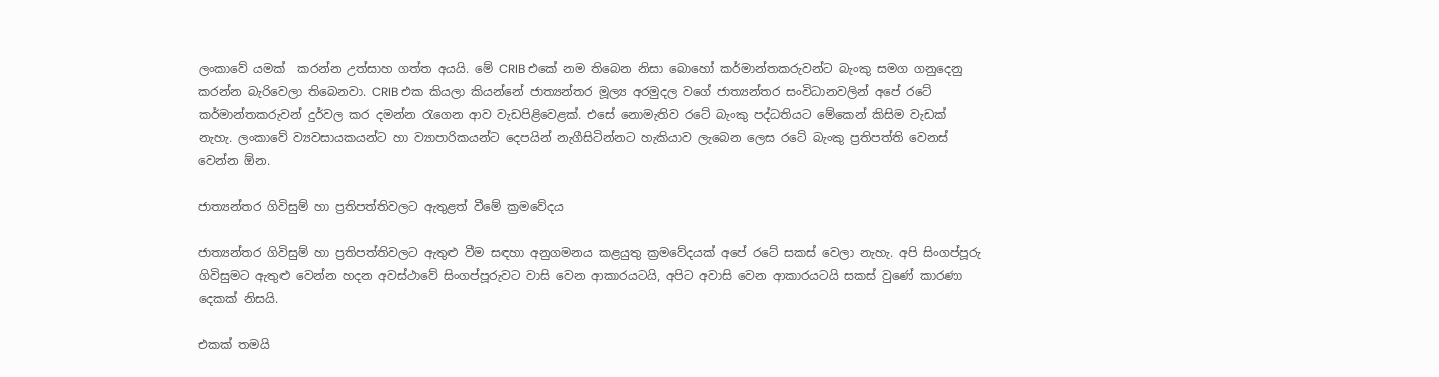ලංකාවේ යමක්  කරන්න උත්සාහ ගත්ත අයයි. මේ CRIB එකේ නම තිබෙන නිසා බොහෝ කර්මාන්තකරුවන්ට බැංකු සමග ගනුදෙනු කරන්න බැරිවෙලා තිබෙනවා. CRIB එක කියලා කියන්නේ ජාත්‍යන්තර මූල්‍ය අරමුදල වගේ ජාත්‍යන්තර සංවිධානවලින් අපේ රටේ කර්මාන්තකරුවන් දුර්වල කර දමන්න රැගෙන ආව වැඩපිළිවෙළක්. එසේ නොමැතිව රටේ බැංකු පද්ධතියට මේකෙන් කිසිම වැඩක් නැහැ. ලංකාවේ ව්‍යවසායකයන්ට හා ව්‍යාපාරිකයන්ට දෙපයින් නැගීසිටින්නට හැකියාව ලැබෙන ලෙස රටේ බැංකු ප්‍රතිපත්ති වෙනස් වෙන්න ඕන.

ජාත්‍යන්තර ගිවිසුම් හා ප්‍රතිපත්තිවලට ඇතුළත් වීමේ ක්‍රමවේදය

ජාත්‍යන්තර ගිවිසුම් හා ප්‍රතිපත්තිවලට ඇතුළු වීම සඳහා අනුගමනය කළයුතු ක්‍රමවේදයක් අපේ රටේ සකස් වෙලා නැහැ. අපි සිංගප්පූරු ගිවිසුමට ඇතුළු වෙන්න හදන අවස්ථාවේ සිංගප්පූරුවට වාසි වෙන ආකාරයටයි, අපිට අවාසි වෙන ආකාරයටයි සකස් වුණේ කාරණා දෙකක් නිසයි.

එකක් තමයි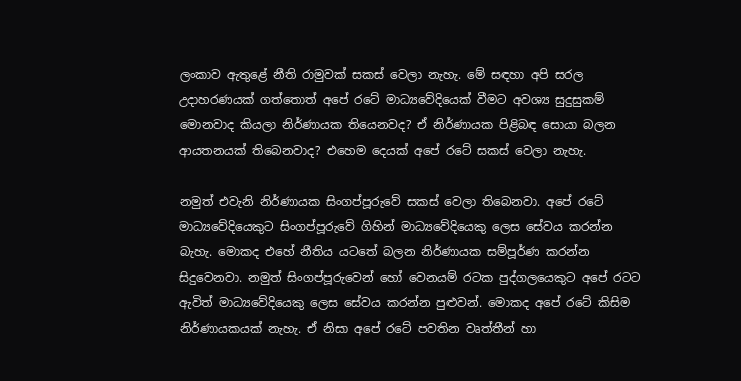ලංකාව ඇතුළේ නීති රාමුවක් සකස් වෙලා නැහැ. මේ සඳහා අපි සරල උදාහරණයක් ගත්තොත් අපේ රටේ මාධ්‍යවේදියෙක් වීමට අවශ්‍ය සුදුසුකම් මොනවාද කියලා නිර්ණායක තියෙනවද? ඒ නිර්ණායක පිළිබඳ සොයා බලන ආයතනයක් තිබෙනවාද? එහෙම දෙයක් අපේ රටේ සකස් වෙලා නැහැ.

නමුත් එවැනි නිර්ණායක සිංගප්පූරුවේ සකස් වෙලා තිබෙනවා. අපේ රටේ මාධ්‍යවේදියෙකුට සිංගප්පූරුවේ ගිහින් මාධ්‍යවේදියෙකු ලෙස සේවය කරන්න බැහැ. මොකද එහේ නීතිය යටතේ බලන නිර්ණායක සම්පූර්ණ කරන්න සිදුවෙනවා. නමුත් සිංගප්පූරුවෙන් හෝ වෙනයම් රටක පුද්ගලයෙකුට අපේ රටට ඇවිත් මාධ්‍යවේදියෙකු ලෙස සේවය කරන්න පුළුවන්. මොකද අපේ රටේ කිසිම නිර්ණායකයක් නැහැ. ඒ නිසා අපේ රටේ පවතින වෘත්තීන් හා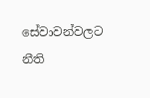සේවාවන්වලට නීති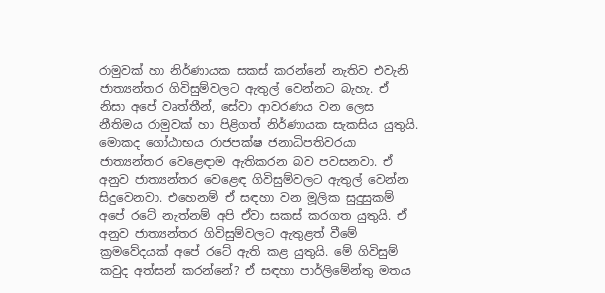රාමුවක් හා නිර්ණායක සකස් කරන්නේ නැතිව එවැනි ජාත්‍යන්තර ගිවිසුම්වලට ඇතුල් වෙන්නට බැහැ. ඒ නිසා අපේ වෘත්තීන්, සේවා ආවරණය වන ලෙස නීතිමය රාමුවක් හා පිළිගත් නිර්ණායක සැකසිය යුතුයි. මොකද ගෝඨාභය රාජපක්ෂ ජනාධිපතිවරයා ජාත්‍යන්තර වෙළෙඳාම ඇතිකරන බව පවසනවා. ඒ අනුව ජාත්‍යන්තර වෙළෙඳ ගිවිසුම්වලට ඇතුල් වෙන්න සිදුවෙනවා. එහෙනම් ඒ සඳහා වන මූලික සුදුසුකම් අපේ රටේ නැත්නම් අපි ඒවා සකස් කරගත යුතුයි. ඒ අනුව ජාත්‍යන්තර ගිවිසුම්වලට ඇතුළත් වීමේ ක්‍රමවේදයක් අපේ රටේ ඇති කළ යුතුයි. මේ ගිවිසුම් කවුද අත්සන් කරන්නේ? ඒ සඳහා පාර්ලිමේන්තු මතය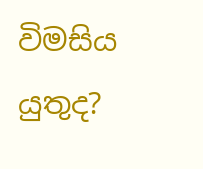විමසිය යුතුද?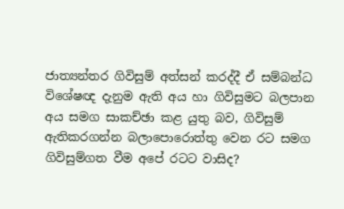ජාත්‍යන්තර ගිවිසුම් අත්සන් කරද්දී ඒ සම්බන්ධ විශේෂඥ දැනුම ඇති අය හා ගිවිසුමට බලපාන අය සමග සාකච්ඡා කළ යුතු බව, ගිවිසුම් ඇතිකරගන්න බලාපොරොත්තු වෙන රට සමග ගිවිසුම්ගත වීම අපේ රටට වාසිද?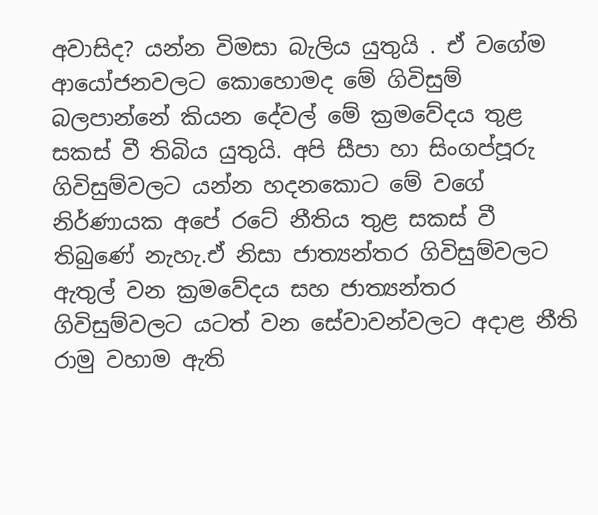අවාසිද? යන්න විමසා බැලිය යුතුයි . ඒ වගේම ආයෝජනවලට කොහොමද මේ ගිවිසුම් බලපාන්නේ කියන දේවල් මේ ක්‍රමවේදය තුළ සකස් වී තිබිය යුතුයි. අපි සීපා හා සිංගප්පූරු ගිවිසුම්වලට යන්න හදනකොට මේ වගේ නිර්ණායක අපේ රටේ නීතිය තුළ සකස් වී තිබුණේ නැහැ.ඒ නිසා ජාත්‍යන්තර ගිවිසුම්වලට ඇතුල් වන ක්‍රමවේදය සහ ජාත්‍යන්තර ගිවිසුම්වලට යටත් වන සේවාවන්වලට අදාළ නීති රාමු වහාම ඇති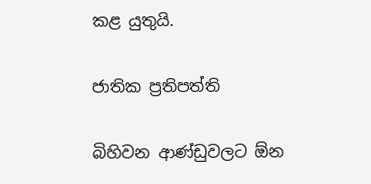කළ යුතුයි.

ජාතික ප්‍රතිපත්ති

බිහිවන ආණ්ඩුවලට ඕන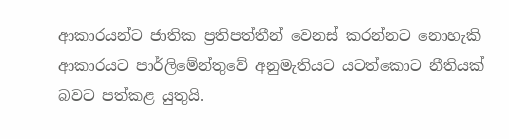ආකාරයන්ට ජාතික ප්‍රතිපත්තීන් වෙනස් කරන්නට නොහැකි ආකාරයට පාර්ලිමේන්තුවේ අනුමැතියට යටත්කොට නීතියක් බවට පත්කළ යුතුයි.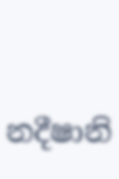නදීෂානි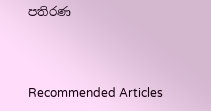පතිරණ



Recommended Articles